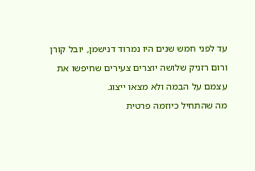עד לפני חמש שנים היו נמרוד דנישמן, יובל קורן ורום רזניק שלושה יוצרים צעירים שחיפשו את עצמם על הבמה ולא מצאו ייצוג.
מה שהתחיל כיוזמה פרטית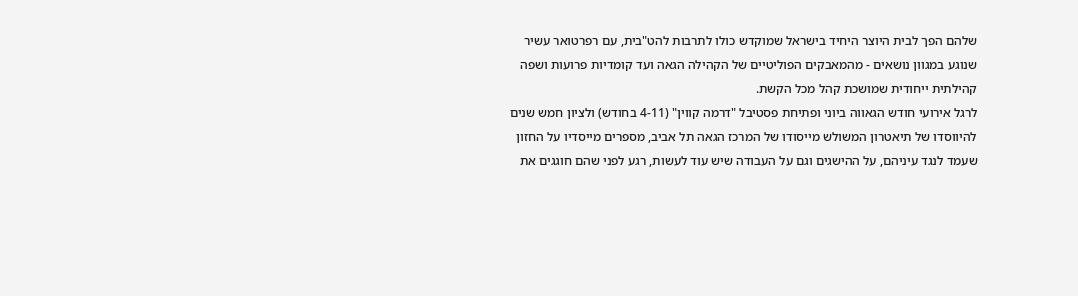שלהם הפך לבית היוצר היחיד בישראל שמוקדש כולו לתרבות להט"בית, עם רפרטואר עשיר שנוגע במגוון נושאים - מהמאבקים הפוליטיים של הקהילה הגאה ועד קומדיות פרועות ושפה קהילתית ייחודית שמושכת קהל מכל הקשת.
לרגל אירועי חודש הגאווה ביוני ופתיחת פסטיבל "דרמה קווין" (4-11 בחודש) ולציון חמש שנים להיווסדו של תיאטרון המשולש מייסודו של המרכז הגאה תל אביב, מספרים מייסדיו על החזון שעמד לנגד עיניהם, על ההישגים וגם על העבודה שיש עוד לעשות, רגע לפני שהם חוגגים את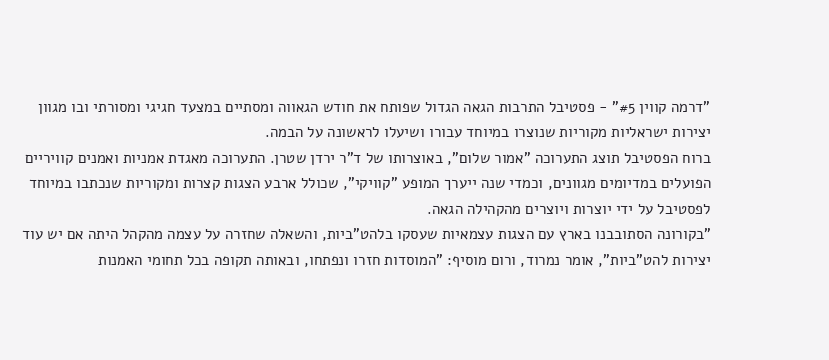"דרמה קווין #5" - פסטיבל התרבות הגאה הגדול שפותח את חודש הגאווה ומסתיים במצעד חגיגי ומסורתי ובו מגוון יצירות ישראליות מקוריות שנוצרו במיוחד עבורו ושיעלו לראשונה על הבמה.
ברוח הפסטיבל תוצג התערוכה "אמור שלום", באוצרותו של ד"ר ירדן שטרן. התערוכה מאגדת אמניות ואמנים קוויריים הפועלים במדיומים מגוונים, וכמדי שנה ייערך המופע "קוויקי", שכולל ארבע הצגות קצרות ומקוריות שנכתבו במיוחד לפסטיבל על ידי יוצרות ויוצרים מהקהילה הגאה.
"בקורונה הסתובבנו בארץ עם הצגות עצמאיות שעסקו בלהט"ביות, והשאלה שחזרה על עצמה מהקהל היתה אם יש עוד יצירות להט"ביות", אומר נמרוד, ורום מוסיף: "המוסדות חזרו ונפתחו, ובאותה תקופה בכל תחומי האמנות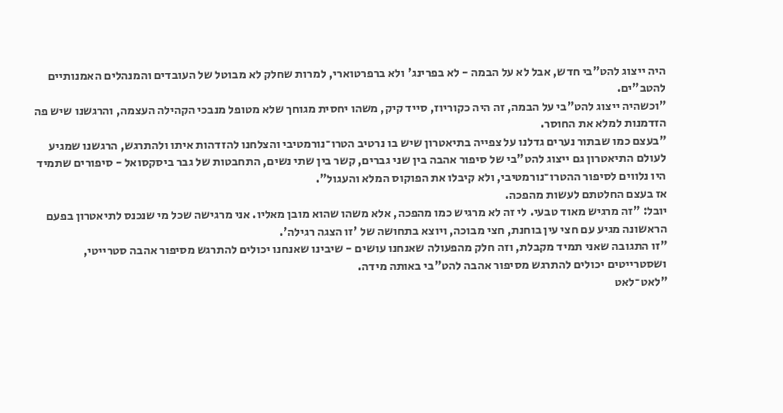היה ייצוג להט"בי חדש, אבל לא על הבמה - לא בפרינג' ולא ברפרטוארי, למרות שחלק לא מבוטל של העובדים והמנהלים האמנותיים להטב"ים.
"וכשהיה ייצוג להט"בי על הבמה, זה היה כקוריוז, סייד קיק, משהו יחסית מגוחך שלא מטופל מנבכי הקהילה העצמה, והרגשנו שיש פה הזדמנות למלא את החוסר.
"בעצם כמו שבתור נערים גדלנו על צפייה בתיאטרון שיש בו נרטיב הטרו־נורמטיבי והצלחנו להזדהות איתו ולהתרגש, הרגשנו שמגיע לעולם התיאטרון גם ייצוג להט"בי של סיפור אהבה בין שני גברים, קשר בין שתי נשים, התחבטות של גבר ביסקסואל - סיפורים שתמיד היו נלווים לסיפור ההטרו־נורמטיבי, ולא קיבלו את הפוקוס המלא והעגול".
אז בעצם החלטתם לעשות מהפכה.
יובל: "זה מרגיש מאוד טבעי. לי זה לא מרגיש כמו מהפכה, אלא משהו שהוא מובן מאליו. אני מרגישה שכל מי שנכנס לתיאטרון בפעם הראשונה מגיע עם חצי עין בוחנת, חצי מבוכה, ויוצא בתחושה של 'זו הצגה רגילה'.
"זו התגובה שאני תמיד מקבלת, וזה חלק מהפעולה שאנחנו עושים - שיבינו שאנחנו יכולים להתרגש מסיפור אהבה סטרייטי, ושסטרייטים יכולים להתרגש מסיפור אהבה להט"בי באותה מידה.
"לאט־לאט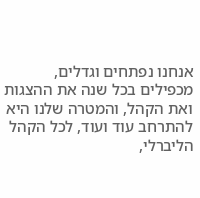אנחנו נפתחים וגדלים, מכפילים בכל שנה את ההצגות ואת הקהל, והמטרה שלנו היא להתרחב עוד ועוד, לכל הקהל הליברלי,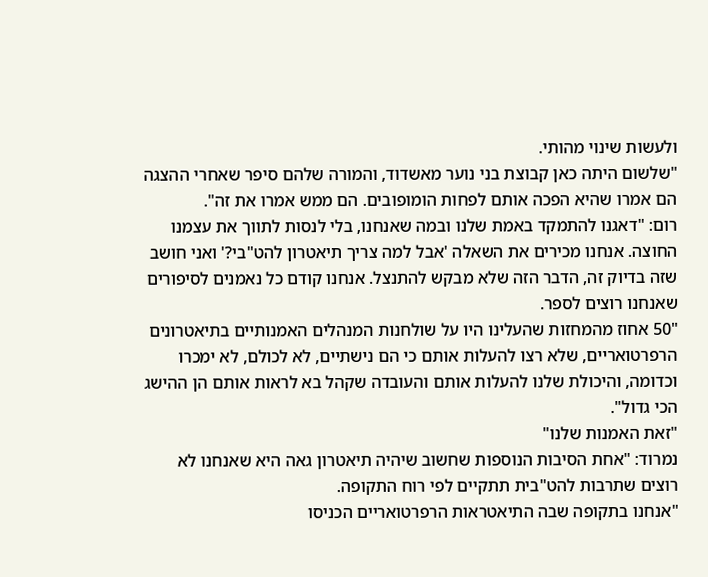ולעשות שינוי מהותי.
"שלשום היתה כאן קבוצת בני נוער מאשדוד, והמורה שלהם סיפר שאחרי ההצגה הם אמרו שהיא הפכה אותם לפחות הומופובים. הם ממש אמרו את זה".
רום: "דאגנו להתמקד באמת שלנו ובמה שאנחנו, בלי לנסות לתווך את עצמנו החוצה. אנחנו מכירים את השאלה 'אבל למה צריך תיאטרון להט"בי?' ואני חושב שזה בדיוק זה, הדבר הזה שלא מבקש להתנצל. אנחנו קודם כל נאמנים לסיפורים שאנחנו רוצים לספר.
"50 אחוז מהמחזות שהעלינו היו על שולחנות המנהלים האמנותיים בתיאטרונים הרפרטואריים, שלא רצו להעלות אותם כי הם נישתיים, לא לכולם, לא ימכרו וכדומה, והיכולת שלנו להעלות אותם והעובדה שקהל בא לראות אותם הן ההישג הכי גדול".
"זאת האמנות שלנו"
נמרוד: "אחת הסיבות הנוספות שחשוב שיהיה תיאטרון גאה היא שאנחנו לא רוצים שתרבות להט"בית תתקיים לפי רוח התקופה.
"אנחנו בתקופה שבה התיאטראות הרפרטואריים הכניסו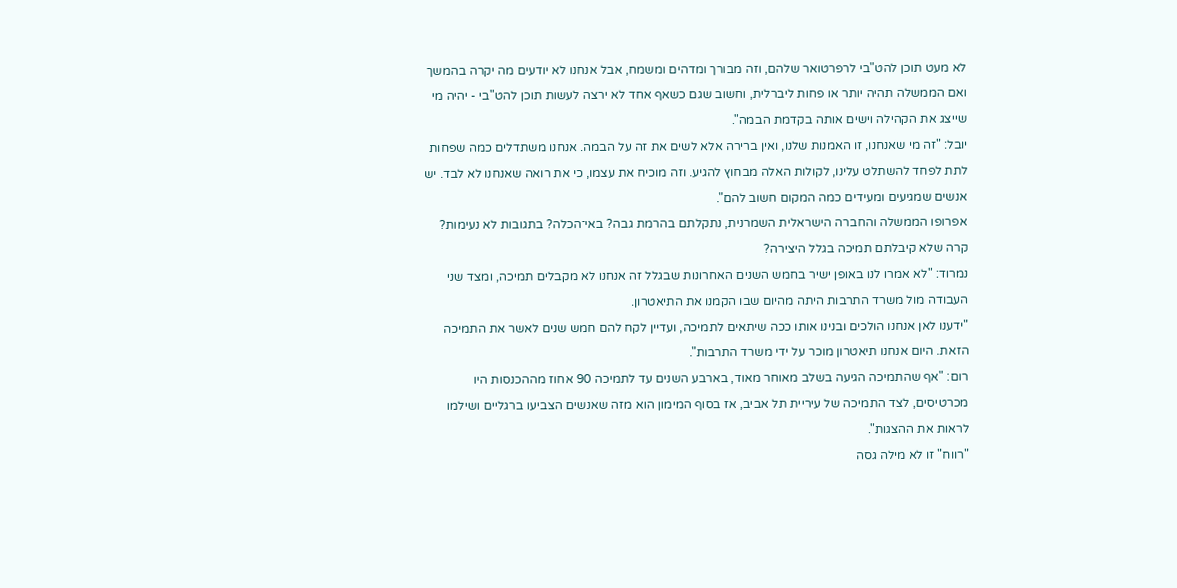לא מעט תוכן להט"בי לרפרטואר שלהם, וזה מבורך ומדהים ומשמח, אבל אנחנו לא יודעים מה יקרה בהמשך ואם הממשלה תהיה יותר או פחות ליברלית, וחשוב שגם כשאף אחד לא ירצה לעשות תוכן להט"בי - יהיה מי שייצג את הקהילה וישים אותה בקדמת הבמה".
יובל: "זה מי שאנחנו, זו האמנות שלנו, ואין ברירה אלא לשים את זה על הבמה. אנחנו משתדלים כמה שפחות לתת לפחד להשתלט עלינו, לקולות האלה מבחוץ להגיע. וזה מוכיח את עצמו, כי את רואה שאנחנו לא לבד. יש אנשים שמגיעים ומעידים כמה המקום חשוב להם".
אפרופו הממשלה והחברה הישראלית השמרנית, נתקלתם בהרמת גבה? באי־הכלה? בתגובות לא נעימות? קרה שלא קיבלתם תמיכה בגלל היצירה?
נמרוד: "לא אמרו לנו באופן ישיר בחמש השנים האחרונות שבגלל זה אנחנו לא מקבלים תמיכה, ומצד שני העבודה מול משרד התרבות היתה מהיום שבו הקמנו את התיאטרון.
"ידענו לאן אנחנו הולכים ובנינו אותו ככה שיתאים לתמיכה, ועדיין לקח להם חמש שנים לאשר את התמיכה הזאת. היום אנחנו תיאטרון מוכר על ידי משרד התרבות".
רום: "אף שהתמיכה הגיעה בשלב מאוחר מאוד, בארבע השנים עד לתמיכה 90 אחוז מההכנסות היו מכרטיסים, לצד התמיכה של עיריית תל אביב, אז בסוף המימון הוא מזה שאנשים הצביעו ברגליים ושילמו לראות את ההצגות".
"רווח" זו לא מילה גסה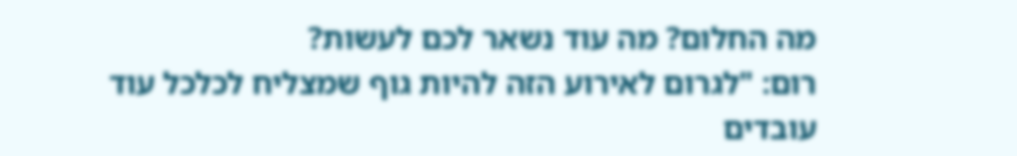מה החלום? מה עוד נשאר לכם לעשות?
רום: "לגרום לאירוע הזה להיות גוף שמצליח לכלכל עוד עובדים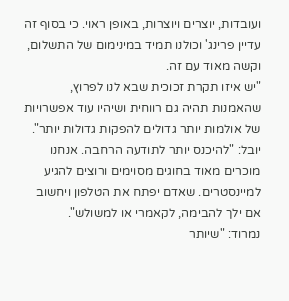ועובדות, יוצרים ויוצרות, באופן ראוי. כי בסוף זה עדיין פרינג' וכולנו תמיד במינימום של התשלום, וקשה מאוד עם זה.
"יש איזו תקרת זכוכית שבא לנו לפרוץ, שהאמנות תהיה גם רווחית ושיהיו עוד אפשרויות של אולמות יותר גדולים להפקות גדולות יותר".
יובל: "להיכנס יותר לתודעה הרחבה. אנחנו מוכרים מאוד בחוגים מסוימים ורוצים להגיע למיינסטרים. שאדם יפתח את הטלפון ויחשוב אם ילך להבימה, לקאמרי או למשולש".
נמרוד: "שיותר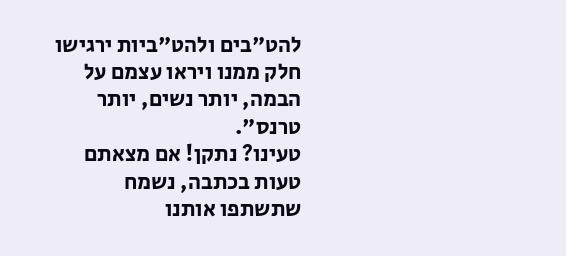להט"בים ולהט"ביות ירגישו חלק ממנו ויראו עצמם על הבמה, יותר נשים, יותר טרנס".
טעינו? נתקן! אם מצאתם טעות בכתבה, נשמח שתשתפו אותנו